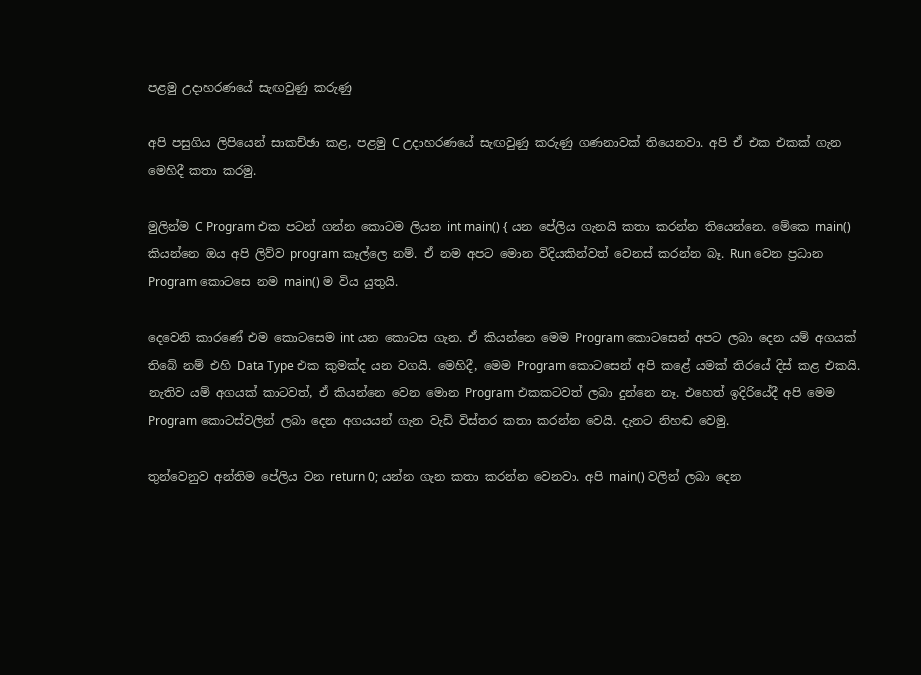පළමු උදාහරණයේ සැඟවුණු කරුණු

අපි පසුගිය ලිපියෙන් සාකච්ඡා කළ, පළමු C උදාහරණයේ සැඟවුණු කරුණු ගණනාවක් තියෙනවා. අපි ඒ එක එකක් ගැන මෙහිදී කතා කරමු.

මුලින්ම C Program එක පටන් ගන්න කොටම ලියන int main() { යන පේලිය ගැනයි කතා කරන්න තියෙන්නෙ. මේකෙ main() කියන්නෙ ඔය අපි ලිව්ව program කෑල්ලෙ නම්. ඒ නම අපට මොන විදියකින්වත් වෙනස් කරන්න බෑ. Run වෙන ප්‍රධාන Program කොටසෙ නම main() ම විය යුතුයි.

දෙවෙනි කාරණේ එම කොටසෙම int යන කොටස ගැන. ඒ කියන්නෙ මෙම Program කොටසෙන් අපට ලබා දෙන යම් අගයක් තිබේ නම් එහි Data Type එක කුමක්ද යන වගයි. මෙහිදී, මෙම Program කොටසෙන් අපි කළේ යමක් තිරයේ දිස් කළ එකයි. නැතිව යම් අගයක් කාටවත්, ඒ කියන්නෙ වෙන මොන Program එකකටවත් ලබා දුන්නෙ නෑ. එහෙත් ඉදිරියේදී අපි මෙම Program කොටස්වලින් ලබා දෙන අගයයන් ගැන වැඩි විස්තර කතා කරන්න වෙයි. දැනට නිහඬ වෙමු.

තුන්වෙනුව අන්තිම පේලිය වන return 0; යන්න ගැන කතා කරන්න වෙනවා. අපි main() වලින් ලබා දෙන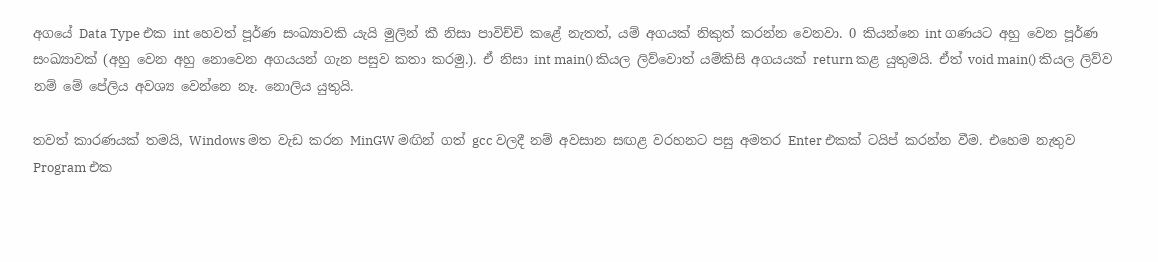අගයේ Data Type එක int හෙවත් පූර්ණ සංඛ්‍යාවකි යැයි මුලින් කී නිසා පාවිච්චි කළේ නැතත්, යම් අගයක් නිකුත් කරන්න වෙනවා. 0 කියන්නෙ int ගණයට අහු වෙන පූර්ණ සංඛ්‍යාවක් (අහු වෙන අහු නොවෙන අගයයන් ගැන පසුව කතා කරමු.). ඒ නිසා int main() කියල ලිව්වොත් යම්කිසි අගයයක් return කළ යුතුමයි. ඒත් void main() කියල ලිව්ව නම් මේ පේලිය අවශ්‍ය වෙන්නෙ නෑ. නොලිය යුතුයි.

තවත් කාරණයක් තමයි, Windows මත වැඩ කරන MinGW මඟින් ගත් gcc වලදී නම් අවසාන සඟළ වරහනට පසු අමතර Enter එකක් ටයිප් කරන්න වීම. එහෙම නැතුව Program එක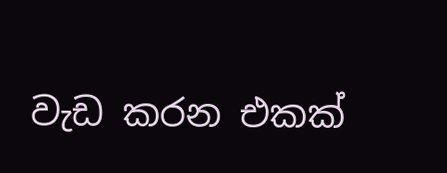වැඩ කරන එකක්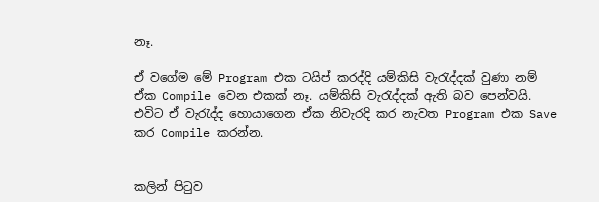නෑ.

ඒ වගේම මේ Program එක ටයිප් කරද්දි යම්කිසි වැරැද්දක් වුණා නම් ඒක Compile වෙන එකක් නෑ. යම්කිසි වැරැද්දක් ඇති බව පෙන්වයි. එවිට ඒ වැරැද්ද හොයාගෙන ඒක නිවැරදි කර නැවත Program එක Save කර Compile කරන්න.


කලින් පිටුව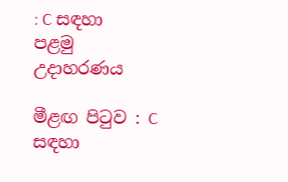: C සඳහා පළමු උදාහරණය

මීළඟ පිටුව : C සඳහා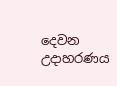දෙවන උදාහරණය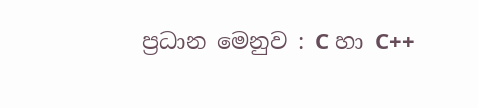ප්‍රධාන මෙනුව : C හා C++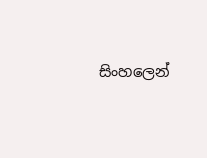සිංහලෙන්